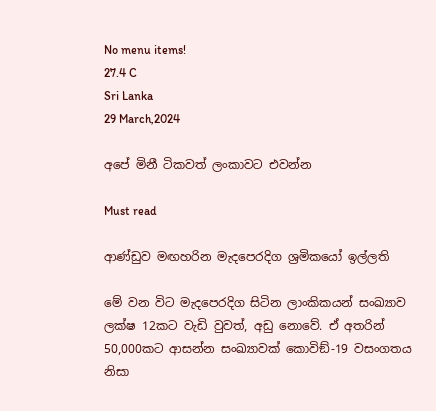No menu items!
27.4 C
Sri Lanka
29 March,2024

අපේ මිනී ටිකවත් ලංකාවට එවන්න

Must read

ආණ්ඩුව මඟහරින මැදපෙරදිග ශ්‍රමිකයෝ ඉල්ලති

මේ වන විට මැදපෙරදිග සිටින ලාංකිකයන් සංඛ්‍යාව ලක්ෂ 12කට වැඩි වුවත්, අඩු නොවේ. ඒ අතරින් 50,000කට ආසන්න සංඛ්‍යාවක් කොවිඞ්-19 වසංගතය නිසා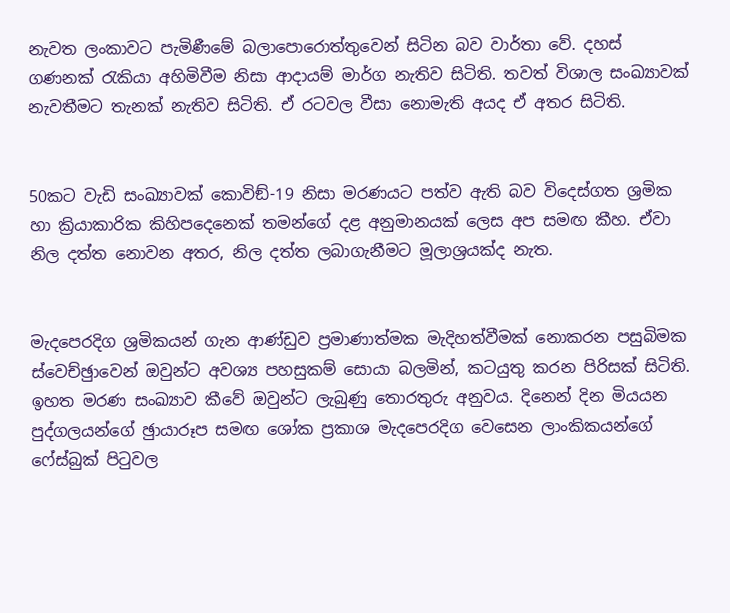නැවත ලංකාවට පැමිණීමේ බලාපොරොත්තුවෙන් සිටින බව වාර්තා වේ. දහස් ගණනක් රැකියා අහිමිවීම නිසා ආදායම් මාර්ග නැතිව සිටිති. තවත් විශාල සංඛ්‍යාවක් නැවතීමට තැනක් නැතිව සිටිති. ඒ රටවල වීසා නොමැති අයද ඒ අතර සිටිති.


50කට වැඩි සංඛ්‍යාවක් කොවිඞ්-19 නිසා මරණයට පත්ව ඇති බව විදෙස්ගත ශ්‍රමික හා ක්‍රියාකාරික කිහිපදෙනෙක් තමන්ගේ දළ අනුමානයක් ලෙස අප සමඟ කීහ. ඒවා නිල දත්ත නොවන අතර, නිල දත්ත ලබාගැනීමට මූලාශ්‍රයක්ද නැත.


මැදපෙරදිග ශ්‍රමිකයන් ගැන ආණ්ඩුව ප්‍රමාණාත්මක මැදිහත්වීමක් නොකරන පසුබිමක ස්වෙච්ඡුාවෙන් ඔවුන්ට අවශ්‍ය පහසුකම් සොයා බලමින්, කටයුතු කරන පිරිසක් සිටිති. ඉහත මරණ සංඛ්‍යාව කීවේ ඔවුන්ට ලැබුණු තොරතුරු අනුවය. දිනෙන් දින මියයන පුද්ගලයන්ගේ ඡුායාරූප සමඟ ශෝක ප්‍රකාශ මැදපෙරදිග වෙසෙන ලාංකිකයන්ගේ ෆේස්බුක් පිටුවල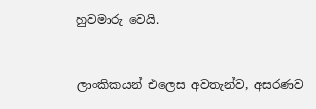හුවමාරු වෙයි.


ලාංකිකයන් එලෙස අවතැන්ව, අසරණව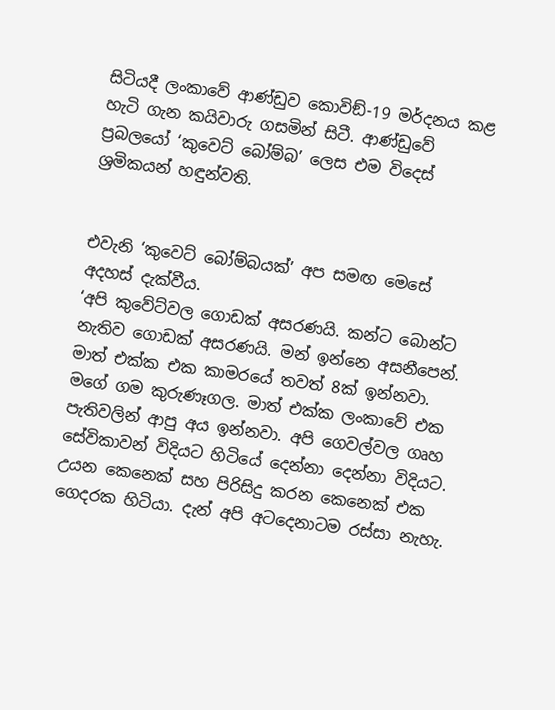සිටියදී ලංකාවේ ආණ්ඩුව කොවිඞ්-19 මර්දනය කළ හැටි ගැන කයිවාරු ගසමින් සිටී. ආණ්ඩුවේ ප්‍රබලයෝ ‘කුවෙට් බෝම්බ’ ලෙස එම විදෙස් ශ්‍රමිකයන් හඳුන්වති.


එවැනි ‘කුවෙට් බෝම්බයක්’ අප සමඟ මෙසේ අදහස් දැක්වීය.
‘අපි කුවේට්වල ගොඩක් අසරණයි. කන්ට බොන්ට නැතිව ගොඩක් අසරණයි. මන් ඉන්නෙ අසනීපෙන්. මාත් එක්ක එක කාමරයේ තවත් 8ක් ඉන්නවා. මගේ ගම කුරුණෑගල. මාත් එක්ක ලංකාවේ එක පැතිවලින් ආපු අය ඉන්නවා. අපි ගෙවල්වල ගෘහ සේවිකාවන් විදියට හිටියේ දෙන්නා දෙන්නා විදියට. උයන කෙනෙක් සහ පිරිසිදු කරන කෙනෙක් එක ගෙදරක හිටියා. දැන් අපි අටදෙනාටම රස්සා නැහැ.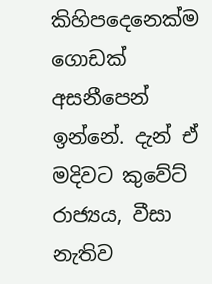කිහිපදෙනෙක්ම ගොඩක් අසනීපෙන් ඉන්නේ. දැන් ඒ මදිවට කුවේට් රාජ්‍යය, වීසා නැතිව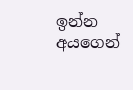ඉන්න අයගෙන්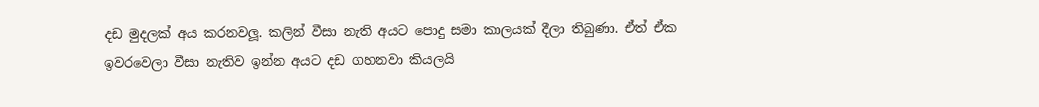දඩ මුදලක් අය කරනවලූ. කලින් වීසා නැති අයට පොදු සමා කාලයක් දීලා තිබුණා. ඒත් ඒක ඉවරවෙලා වීසා නැතිව ඉන්න අයට දඩ ගහනවා කියලයි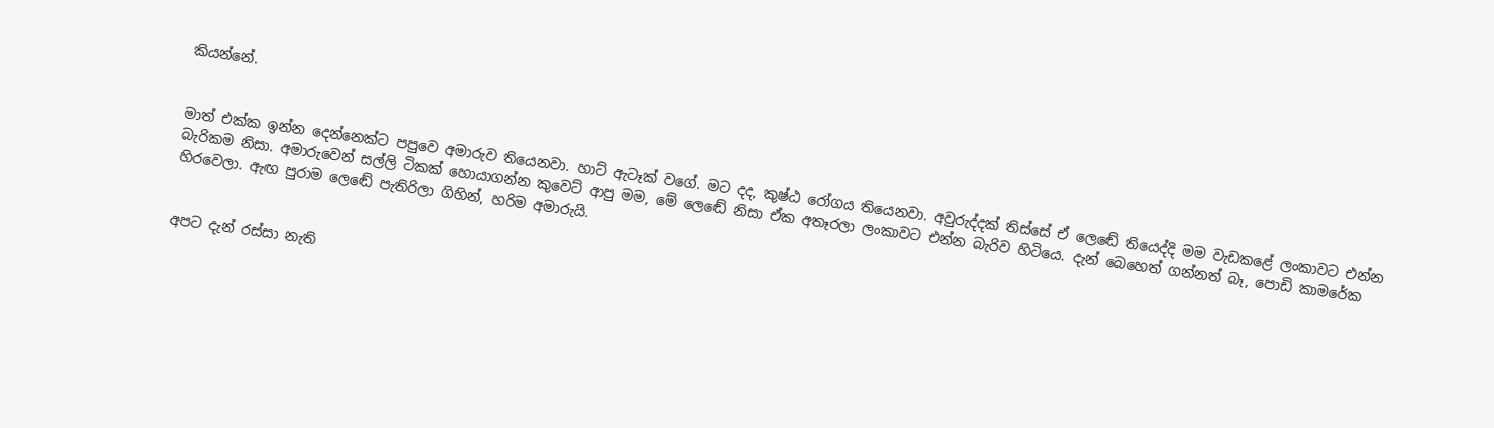කියන්නේ.


මාත් එක්ක ඉන්න දෙන්නෙක්ට පපුවෙ අමාරුව තියෙනවා. හාට් ඇටෑක් වගේ. මට දද, කුෂ්ඨ රෝගය තියෙනවා. අවුරුද්දක් තිස්සේ ඒ ලෙඬේ තියෙද්දි මම වැඩකළේ ලංකාවට එන්න බැරිකම නිසා. අමාරුවෙන් සල්ලි ටිකක් හොයාගන්න කුවෙට් ආපු මම, මේ ලෙඬේ නිසා ඒක අතෑරලා ලංකාවට එන්න බැරිව හිටියෙ. දැන් බෙහෙත් ගන්නත් බෑ, පොඩි කාමරේක හිරවෙලා. ඇඟ පුරාම ලෙඬේ පැතිරිලා ගිහින්, හරිම අමාරුයි.


අපට දැන් රස්සා නැති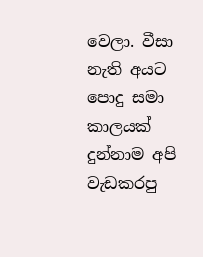වෙලා. වීසා නැති අයට පොදු සමා කාලයක් දුන්නාම අපි වැඩකරපු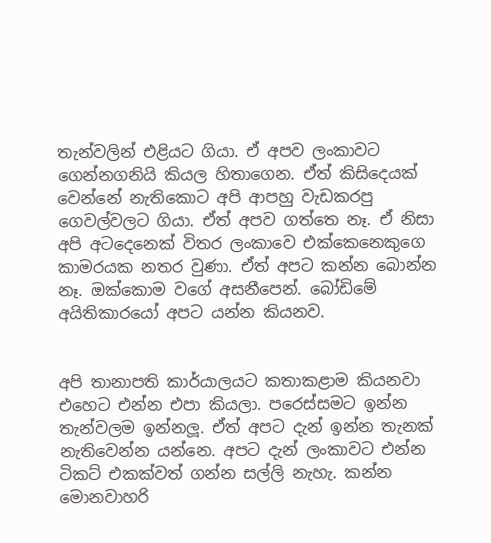තැන්වලින් එළියට ගියා. ඒ අපව ලංකාවට ගෙන්නගනියි කියල හිතාගෙන. ඒත් කිසිදෙයක් වෙන්නේ නැතිකොට අපි ආපහු වැඩකරපු ගෙවල්වලට ගියා. ඒත් අපව ගත්තෙ නෑ. ඒ නිසා අපි අටදෙනෙක් විතර ලංකාවෙ එක්කෙනෙකුගෙ කාමරයක නතර වුණා. ඒත් අපට කන්න බොන්න නෑ. ඔක්කොම වගේ අසනීපෙන්. බෝඩිමේ අයිතිකාරයෝ අපට යන්න කියනව.


අපි තානාපති කාර්යාලයට කතාකළාම කියනවා එහෙට එන්න එපා කියලා. පරෙස්සමට ඉන්න තැන්වලම ඉන්නලූ. ඒත් අපට දැන් ඉන්න තැනක් නැතිවෙන්න යන්නෙ. අපට දැන් ලංකාවට එන්න ටිකට් එකක්වත් ගන්න සල්ලි නැහැ. කන්න මොනවාහරි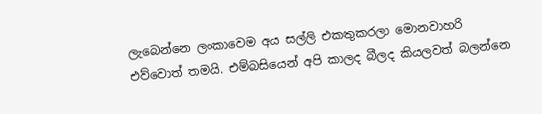ලැබෙන්නෙ ලංකාවෙම අය සල්ලි එකතුකරලා මොනවාහරි එව්වොත් තමයි. එම්බසියෙන් අපි කාලද බීලද කියලවත් බලන්නෙ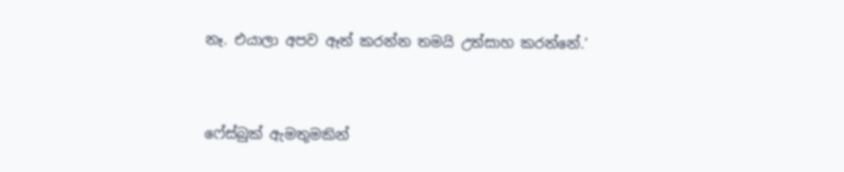නෑ. එයාලා අපව ඈත් කරන්න තමයි උත්සාහ කරන්නේ.’


ෆේස්බුක් ඇමතුමකින්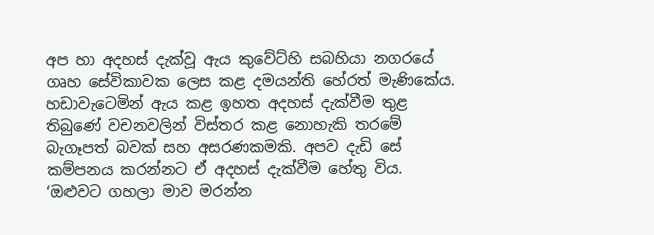අප හා අදහස් දැක්වූ ඇය කුවේට්හි සබහියා නගරයේ ගෘහ සේවිකාවක ලෙස කළ දමයන්ති හේරත් මැණිකේය. හඩාවැටෙමින් ඇය කළ ඉහත අදහස් දැක්වීම තුළ තිබුණේ වචනවලින් විස්තර කළ නොහැකි තරමේ බැගෑපත් බවක් සහ අසරණකමකි. අපව දැඩි සේ කම්පනය කරන්නට ඒ අදහස් දැක්වීම හේතු විය. ‘ඔළුවට ගහලා මාව මරන්න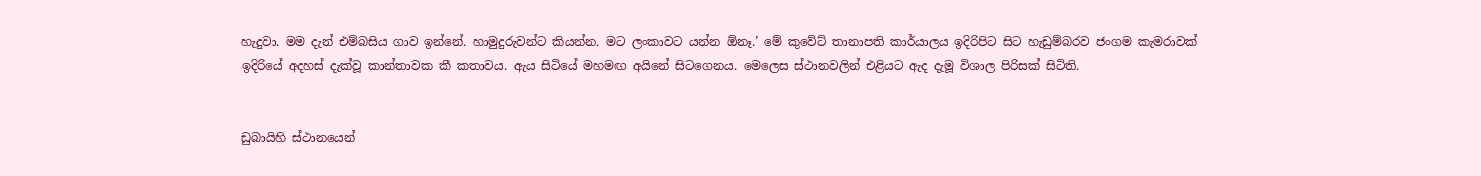හැදුවා. මම දැන් එම්බසිය ගාව ඉන්නේ. හාමුදුරුවන්ට කියන්න. මට ලංකාවට යන්න ඕනෑ.’ මේ කුවේට් තානාපති කාර්යාලය ඉදිරිපිට සිට හැඩුම්බරව ජංගම කැමරාවක් ඉදිරියේ අදහස් දැක්වූ කාන්තාවක කී කතාවය. ඇය සිටියේ මහමඟ අයිනේ සිටගෙනය. මෙලෙස ස්ථානවලින් එළියට ඇද දැමූ විශාල පිරිසක් සිටිති.


ඩුබායිහි ස්ථානයෙන්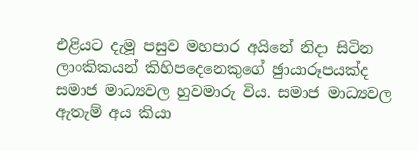එළියට දැමූ පසුව මහපාර අයිනේ නිදා සිටින ලාංකිකයන් කිහිපදෙනෙකුගේ ඡුායාරූපයක්ද සමාජ මාධ්‍යවල හුවමාරු විය. සමාජ මාධ්‍යවල ඇතැම් අය කියා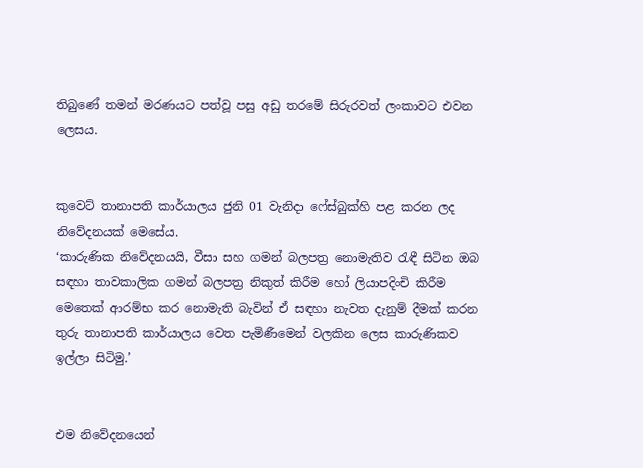තිබුණේ තමන් මරණයට පත්වූ පසු අඩු තරමේ සිරුරවත් ලංකාවට එවන ලෙසය.


කුවෙට් තානාපති කාර්යාලය ජුනි 01 වැනිදා ෆේස්බුක්හි පළ කරන ලද නිවේදනයක් මෙසේය.
‘කාරුණික නිවේදනයයි, වීසා සහ ගමන් බලපත්‍ර නොමැතිව රැඳී සිටින ඔබ සඳහා තාවකාලික ගමන් බලපත්‍ර නිකුත් කිරීම හෝ ලියාපදිංචි කිරීම මෙතෙක් ආරම්භ කර නොමැති බැවින් ඒ සඳහා නැවත දැනුම් දීමක් කරන තුරු තානාපති කාර්යාලය වෙත පැමිණීමෙන් වලකින ලෙස කාරුණිකව ඉල්ලා සිටිමු.’


එම නිවේදනයෙන්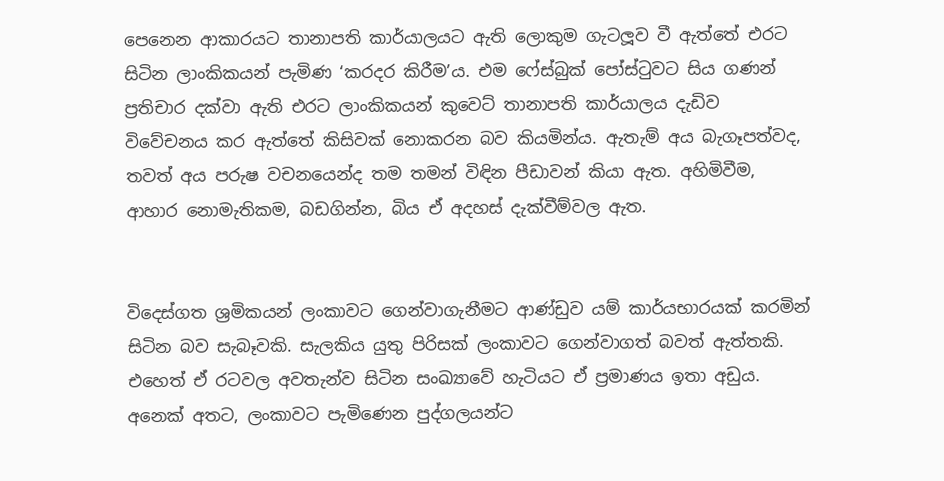පෙනෙන ආකාරයට තානාපති කාර්යාලයට ඇති ලොකුම ගැටලූව වී ඇත්තේ එරට සිටින ලාංකිකයන් පැමිණ ‘කරදර කිරීම’ය. එම ෆේස්බුක් පෝස්ටුවට සිය ගණන් ප්‍රතිචාර දක්වා ඇති එරට ලාංකිකයන් කුවෙට් තානාපති කාර්යාලය දැඩිව විවේචනය කර ඇත්තේ කිසිවක් නොකරන බව කියමින්ය. ඇතැම් අය බැගෑපත්වද, තවත් අය පරුෂ වචනයෙන්ද තම තමන් විඳින පීඩාවන් කියා ඇත. අහිමිවීම, ආහාර නොමැතිකම, බඩගින්න, බිය ඒ අදහස් දැක්වීම්වල ඇත.


විදෙස්ගත ශ්‍රමිකයන් ලංකාවට ගෙන්වාගැනීමට ආණ්ඩුව යම් කාර්යභාරයක් කරමින් සිටින බව සැබෑවකි. සැලකිය යුතු පිරිසක් ලංකාවට ගෙන්වාගත් බවත් ඇත්තකි. එහෙත් ඒ රටවල අවතැන්ව සිටින සංඛ්‍යාවේ හැටියට ඒ ප්‍රමාණය ඉතා අඩුය. අනෙක් අතට, ලංකාවට පැමිණෙන පුද්ගලයන්ට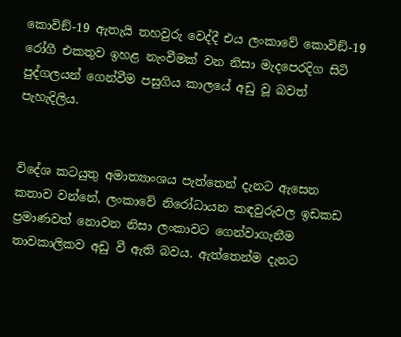කොවිඞ්-19 ඇතැයි තහවුරු වෙද්දී එය ලංකාවේ කොවිඞ්-19 රෝගී එකතුව ඉහළ නැංවීමක් වන නිසා මැදපෙරදිග සිටි පුද්ගලයන් ගෙන්වීම පසුගිය කාලයේ අඩු වූ බවත් පැහැදිලිය.


විදේශ කටයුතු අමාත්‍යාංශය පැත්තෙන් දැනට ඇසෙන කතාව වන්නේ, ලංකාවේ නිරෝධායන කඳවුරුවල ඉඩකඩ ප්‍රමාණවත් නොවන නිසා ලංකාවට ගෙන්වාගැනීම තාවකාලිකව අඩු වී ඇති බවය. ඇත්තෙන්ම දැනට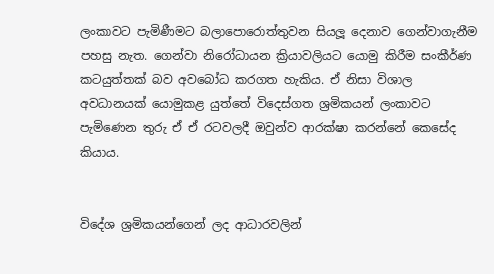ලංකාවට පැමිණීමට බලාපොරොත්තුවන සියලූ දෙනාව ගෙන්වාගැනීම පහසු නැත. ගෙන්වා නිරෝධායන ක්‍රියාවලියට යොමු කිරීම සංකීර්ණ කටයුත්තක් බව අවබෝධ කරගත හැකිය. ඒ නිසා විශාල අවධානයක් යොමුකළ යුත්තේ විදෙස්ගත ශ්‍රමිකයන් ලංකාවට පැමිණෙන තුරු ඒ ඒ රටවලදී ඔවුන්ව ආරක්ෂා කරන්නේ කෙසේද කියාය.


විදේශ ශ්‍රමිකයන්ගෙන් ලද ආධාරවලින්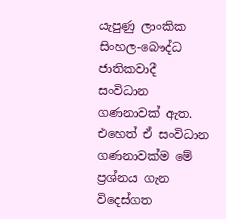යැපුණු ලාංකික සිංහල-බෞද්ධ ජාතිකවාදී සංවිධාන ගණනාවක් ඇත. එහෙත් ඒ සංවිධාන ගණනාවක්ම මේ ප්‍රශ්නය ගැන විදෙස්ගත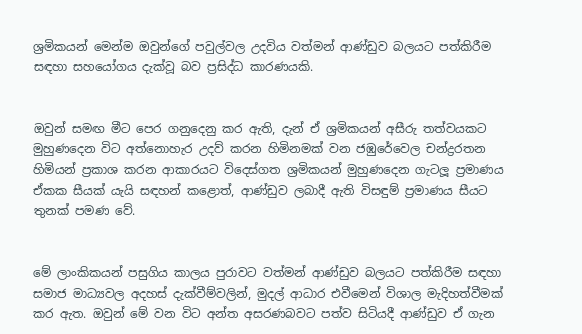ශ්‍රමිකයන් මෙන්ම ඔවුන්ගේ පවුල්වල උදවිය වත්මන් ආණ්ඩුව බලයට පත්කිරීම සඳහා සහයෝගය දැක්වූ බව ප්‍රසිද්ධ කාරණයකි.


ඔවුන් සමඟ මීට පෙර ගනුදෙනු කර ඇති, දැන් ඒ ශ්‍රමිකයන් අසීරු තත්වයකට මුහුණදෙන විට අත්නොහැර උදව් කරන හිමිනමක් වන ජඹුරේවෙල චන්ද්‍රරතන හිමියන් ප්‍රකාශ කරන ආකාරයට විදෙස්ගත ශ්‍රමිකයන් මුහුණදෙන ගැටලූ ප්‍රමාණය ඒකක සීයක් යැයි සඳහන් කළොත්, ආණ්ඩුව ලබාදී ඇති විසඳුම් ප්‍රමාණය සීයට තුනක් පමණ වේ.


මේ ලාංකිකයන් පසුගිය කාලය පුරාවට වත්මන් ආණ්ඩුව බලයට පත්කිරීම සඳහා සමාජ මාධ්‍යවල අදහස් දැක්වීම්වලින්, මුදල් ආධාර එවීමෙන් විශාල මැදිහත්වීමක් කර ඇත. ඔවුන් මේ වන විට අන්ත අසරණබවට පත්ව සිටියදී ආණ්ඩුව ඒ ගැන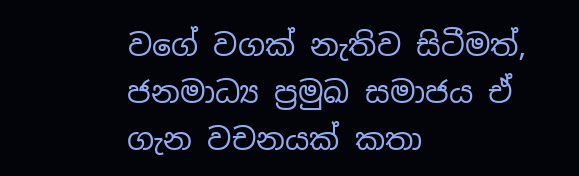වගේ වගක් නැතිව සිටීමත්, ජනමාධ්‍ය ප්‍රමුඛ සමාජය ඒ ගැන වචනයක් කතා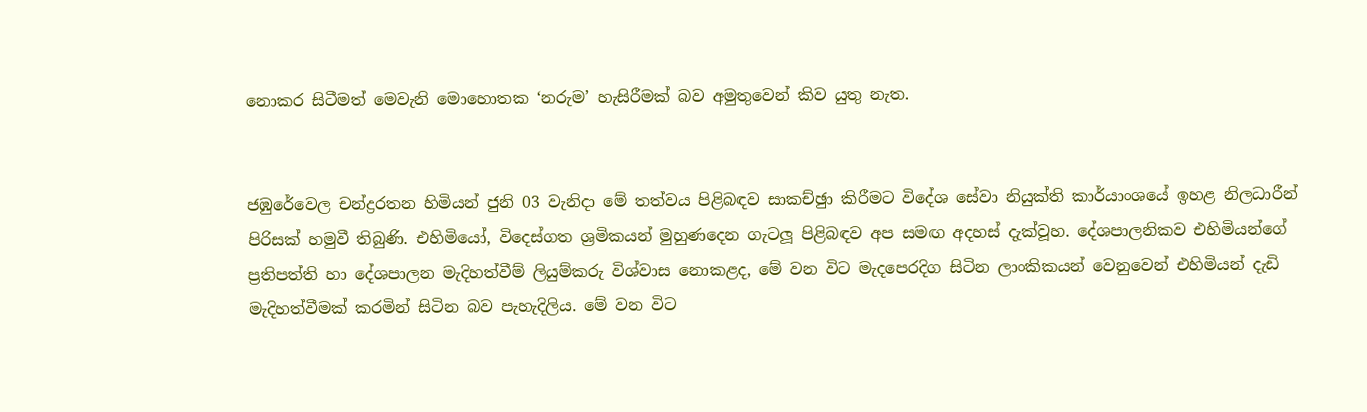නොකර සිටීමත් මෙවැනි මොහොතක ‘නරුම’ හැසිරීමක් බව අමුතුවෙන් කිව යුතු නැත.


ජඹුරේවෙල චන්ද්‍රරතන හිමියන් ජුනි 03 වැනිදා මේ තත්වය පිළිබඳව සාකච්ඡුා කිරීමට විදේශ සේවා නියුක්ති කාර්යාංශයේ ඉහළ නිලධාරීන් පිරිසක් හමුවී තිබුණි. එහිමියෝ, විදෙස්ගත ශ්‍රමිකයන් මුහුණදෙන ගැටලූ පිළිබඳව අප සමඟ අදහස් දැක්වූහ. දේශපාලනිකව එහිමියන්ගේ ප්‍රතිපත්ති හා දේශපාලන මැදිහත්වීම් ලියුම්කරු විශ්වාස නොකළද, මේ වන විට මැදපෙරදිග සිටින ලාංකිකයන් වෙනුවෙන් එහිමියන් දැඩි මැදිහත්වීමක් කරමින් සිටින බව පැහැදිලිය. මේ වන විට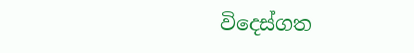විදෙස්ගත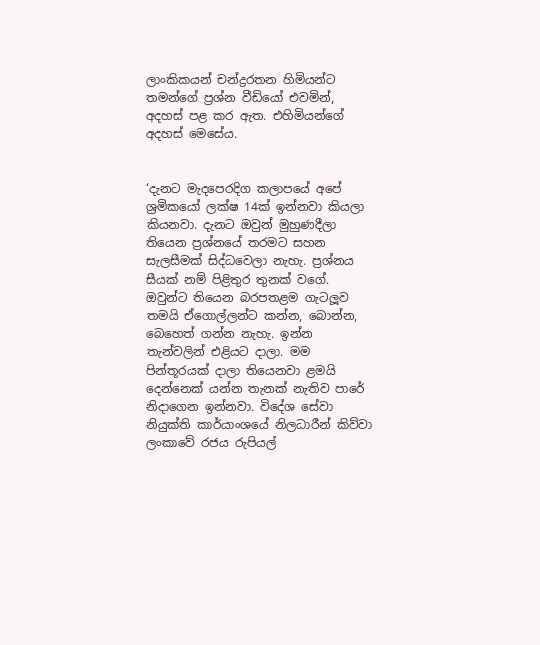ලාංකිකයන් චන්ද්‍රරතන හිමියන්ට තමන්ගේ ප්‍රශ්න වීඩියෝ එවමින්, අදහස් පළ කර ඇත. එහිමියන්ගේ අදහස් මෙසේය.


‘දැනට මැදපෙරදිග කලාපයේ අපේ ශ්‍රමිකයෝ ලක්ෂ 14ක් ඉන්නවා කියලා කියනවා. දැනට ඔවුන් මුහුණදීලා තියෙන ප්‍රශ්නයේ තරමට සහන සැලසීමක් සිද්ධවෙලා නැහැ. ප්‍රශ්නය සීයක් නම් පිළිතුර තුනක් වගේ. ඔවුන්ට තියෙන බරපතළම ගැටලූව තමයි ඒගොල්ලන්ට කන්න, බොන්න, බෙහෙත් ගන්න නැහැ. ඉන්න තැන්වලින් එළියට දාලා. මම පින්තූරයක් දාලා තියෙනවා ළමයි දෙන්නෙක් යන්න තැනක් නැතිව පාරේ නිදාගෙන ඉන්නවා. විදේශ සේවා නියුක්ති කාර්යාංශයේ නිලධාරීන් කිව්වා ලංකාවේ රජය රුපියල්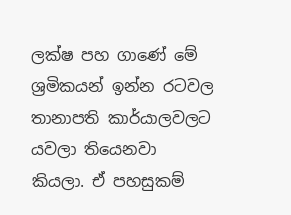ලක්ෂ පහ ගාණේ මේ ශ්‍රමිකයන් ඉන්න රටවල තානාපති කාර්යාලවලට යවලා තියෙනවා කියලා. ඒ පහසුකම්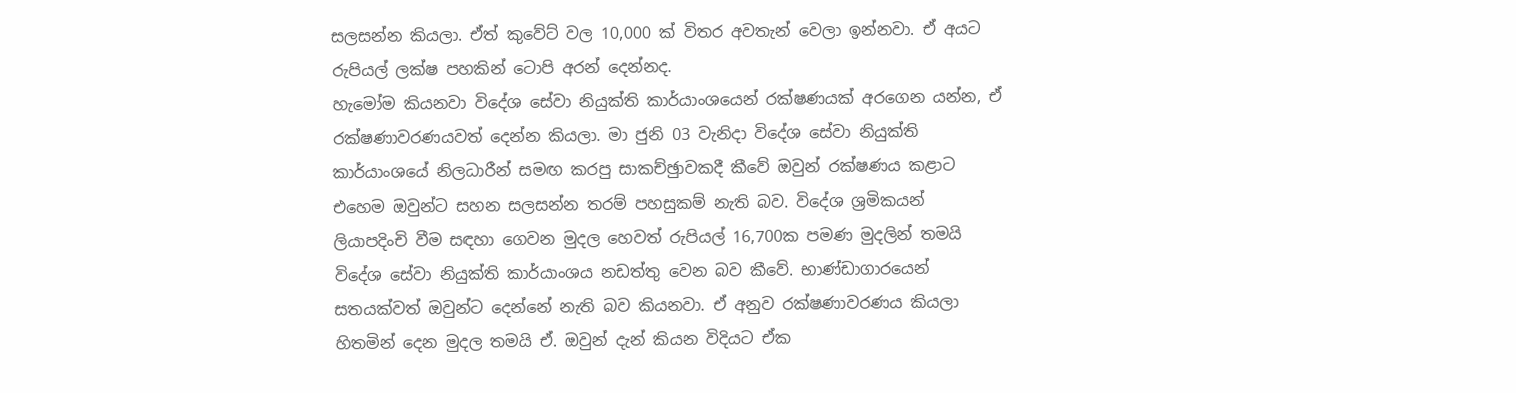සලසන්න කියලා. ඒත් කුවේට් වල 10,000 ක් විතර අවතැන් වෙලා ඉන්නවා. ඒ අයට රුපියල් ලක්ෂ පහකින් ටොපි අරන් දෙන්නද.
හැමෝම කියනවා විදේශ සේවා නියුක්ති කාර්යාංශයෙන් රක්ෂණයක් අරගෙන යන්න, ඒ රක්ෂණාවරණයවත් දෙන්න කියලා. මා ජුනි 03 වැනිදා විදේශ සේවා නියුක්ති කාර්යාංශයේ නිලධාරීන් සමඟ කරපු සාකච්ඡුාවකදී කීවේ ඔවුන් රක්ෂණය කළාට එහෙම ඔවුන්ට සහන සලසන්න තරම් පහසුකම් නැති බව. විදේශ ශ්‍රමිකයන් ලියාපදිංචි වීම සඳහා ගෙවන මුදල හෙවත් රුපියල් 16,700ක පමණ මුදලින් තමයි විදේශ සේවා නියුක්ති කාර්යාංශය නඩත්තු වෙන බව කීවේ. භාණ්ඩාගාරයෙන් සතයක්වත් ඔවුන්ට දෙන්නේ නැති බව කියනවා. ඒ අනුව රක්ෂණාවරණය කියලා හිතමින් දෙන මුදල තමයි ඒ. ඔවුන් දැන් කියන විදියට ඒක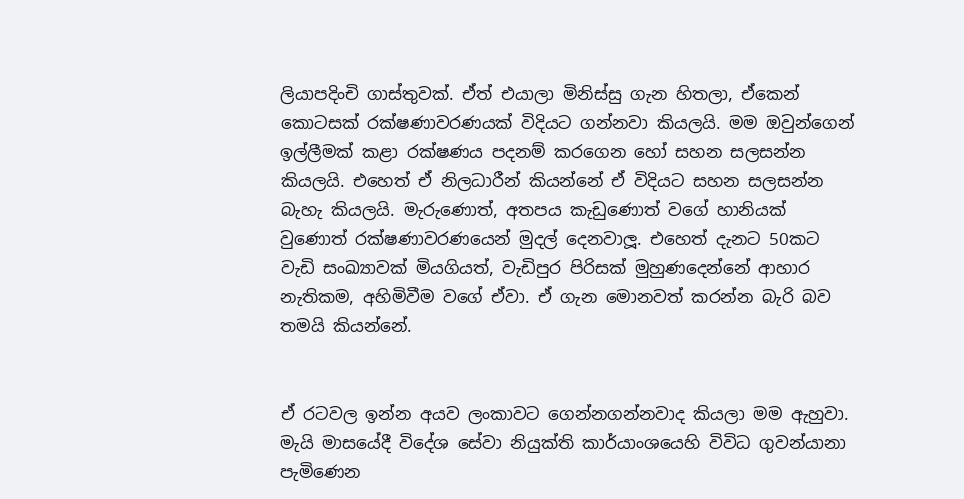ලියාපදිංචි ගාස්තුවක්. ඒත් එයාලා මිනිස්සු ගැන හිතලා, ඒකෙන් කොටසක් රක්ෂණාවරණයක් විදියට ගන්නවා කියලයි. මම ඔවුන්ගෙන් ඉල්ලීමක් කළා රක්ෂණය පදනම් කරගෙන හෝ සහන සලසන්න කියලයි. එහෙත් ඒ නිලධාරීන් කියන්නේ ඒ විදියට සහන සලසන්න බැහැ කියලයි. මැරුණොත්, අතපය කැඩුණොත් වගේ හානියක් වුණොත් රක්ෂණාවරණයෙන් මුදල් දෙනවාලූ. එහෙත් දැනට 50කට වැඩි සංඛ්‍යාවක් මියගියත්, වැඩිපුර පිරිසක් මුහුණදෙන්නේ ආහාර නැතිකම, අහිමිවීම වගේ ඒවා. ඒ ගැන මොනවත් කරන්න බැරි බව තමයි කියන්නේ.


ඒ රටවල ඉන්න අයව ලංකාවට ගෙන්නගන්නවාද කියලා මම ඇහුවා. මැයි මාසයේදී විදේශ සේවා නියුක්ති කාර්යාංශයෙහි විවිධ ගුවන්යානා පැමිණෙන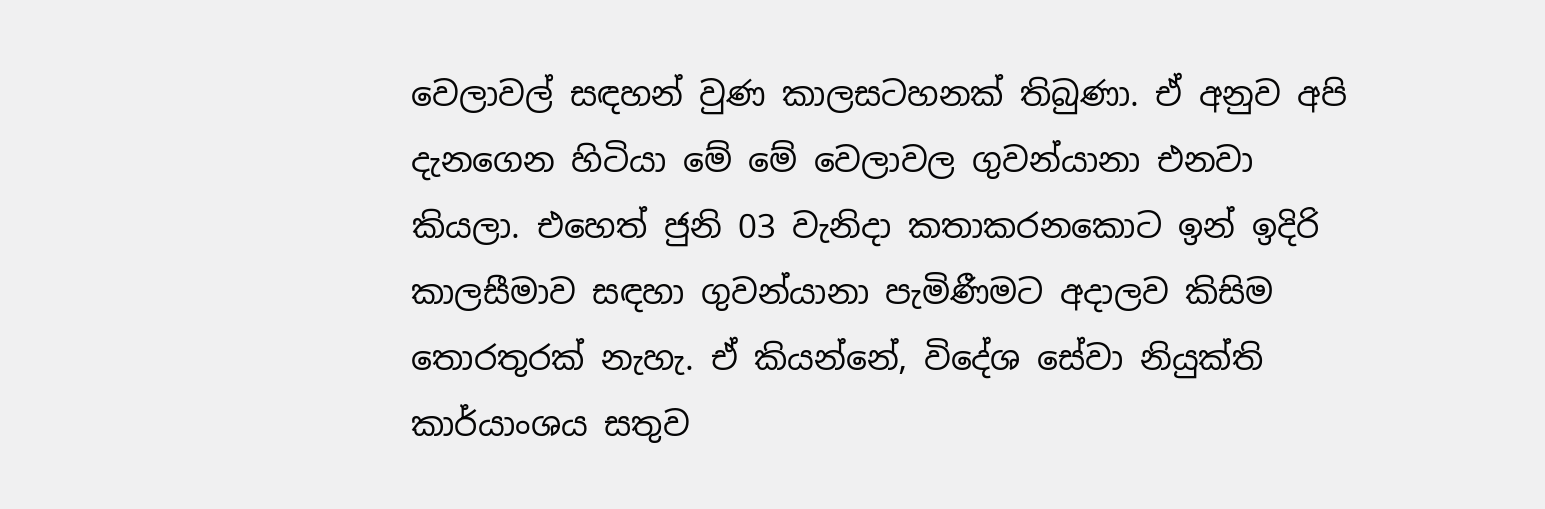වෙලාවල් සඳහන් වුණ කාලසටහනක් තිබුණා. ඒ අනුව අපි දැනගෙන හිටියා මේ මේ වෙලාවල ගුවන්යානා එනවා කියලා. එහෙත් ජුනි 03 වැනිදා කතාකරනකොට ඉන් ඉදිරි කාලසීමාව සඳහා ගුවන්යානා පැමිණීමට අදාලව කිසිම තොරතුරක් නැහැ. ඒ කියන්නේ, විදේශ සේවා නියුක්ති කාර්යාංශය සතුව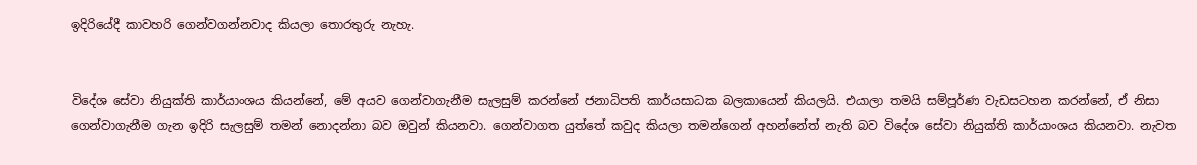ඉදිරියේදී කාවහරි ගෙන්වගන්නවාද කියලා තොරතුරු නැහැ.


විදේශ සේවා නියුක්ති කාර්යාංශය කියන්නේ, මේ අයව ගෙන්වාගැනීම සැලසුම් කරන්නේ ජනාධිපති කාර්යසාධක බලකායෙන් කියලයි. එයාලා තමයි සම්පූර්ණ වැඩසටහන කරන්නේ, ඒ නිසා ගෙන්වාගැනීම ගැන ඉදිරි සැලසුම් තමන් නොදන්නා බව ඔවුන් කියනවා. ගෙන්වාගත යුත්තේ කවුද කියලා තමන්ගෙන් අහන්නේත් නැති බව විදේශ සේවා නියුක්ති කාර්යාංශය කියනවා. නැවත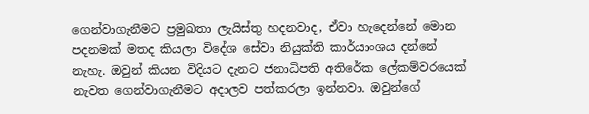ගෙන්වාගැනීමට ප්‍රමුඛතා ලැයිස්තු හදනවාද, ඒවා හැදෙන්නේ මොන පදනමක් මතද කියලා විදේශ සේවා නියුක්ති කාර්යාංශය දන්නේ නැහැ. ඔවුන් කියන විදියට දැනට ජනාධිපති අතිරේක ලේකම්වරයෙක් නැවත ගෙන්වාගැනීමට අදාලව පත්කරලා ඉන්නවා. ඔවුන්ගේ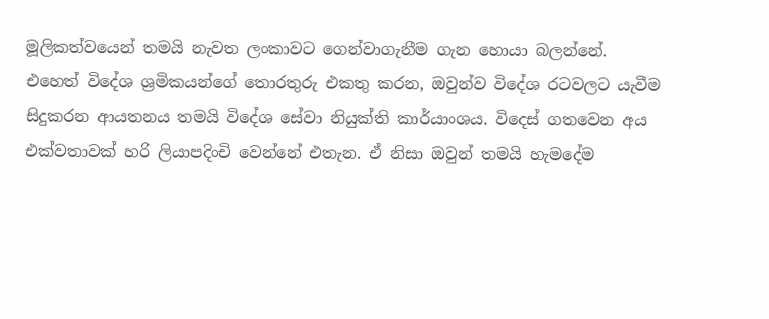මූලිකත්වයෙන් තමයි නැවත ලංකාවට ගෙන්වාගැනීම ගැන හොයා බලන්නේ.
එහෙත් විදේශ ශ්‍රමිකයන්ගේ තොරතුරු එකතු කරන, ඔවුන්ව විදේශ රටවලට යැවීම සිදුකරන ආයතනය තමයි විදේශ සේවා නියුක්ති කාර්යාංශය. විදෙස් ගතවෙන අය එක්වතාවක් හරි ලියාපදිංචි වෙන්නේ එතැන. ඒ නිසා ඔවුන් තමයි හැමදේම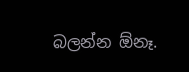බලන්න ඕනෑ.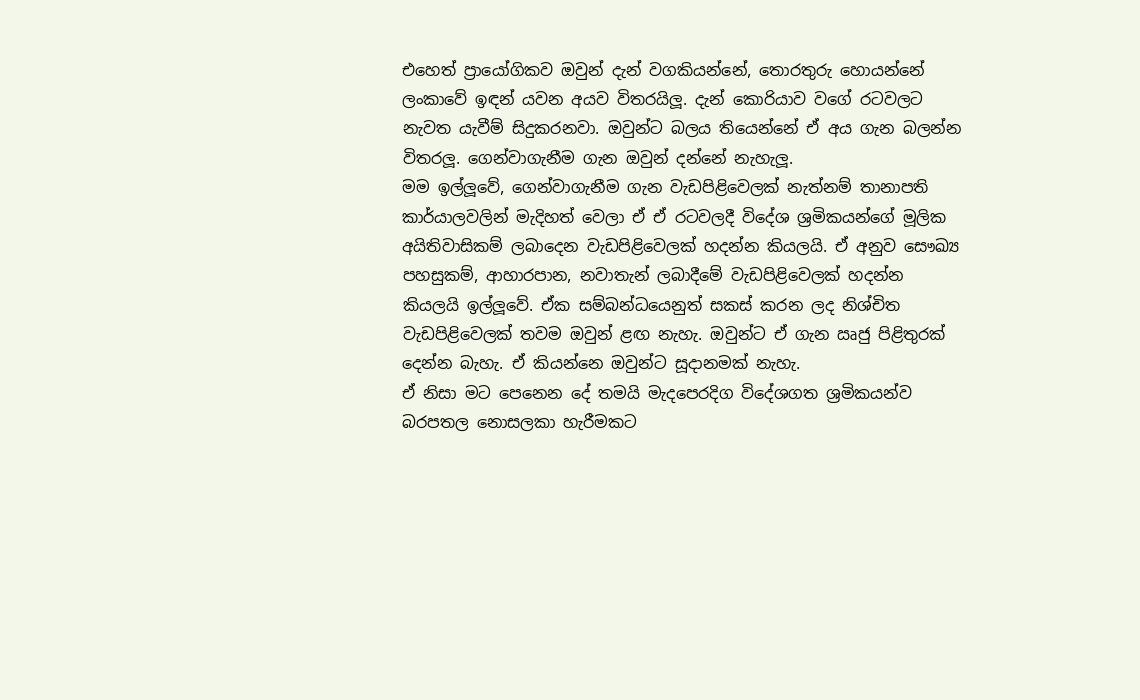එහෙත් ප්‍රායෝගිකව ඔවුන් දැන් වගකියන්නේ, තොරතුරු හොයන්නේ ලංකාවේ ඉඳන් යවන අයව විතරයිලූ. දැන් කොරියාව වගේ රටවලට නැවත යැවීම් සිදුකරනවා. ඔවුන්ට බලය තියෙන්නේ ඒ අය ගැන බලන්න විතරලූ. ගෙන්වාගැනීම ගැන ඔවුන් දන්නේ නැහැලූ.
මම ඉල්ලූවේ, ගෙන්වාගැනීම ගැන වැඩපිළිවෙලක් නැත්නම් තානාපති කාර්යාලවලින් මැදිහත් වෙලා ඒ ඒ රටවලදී විදේශ ශ්‍රමිකයන්ගේ මූලික අයිතිවාසිකම් ලබාදෙන වැඩපිළිවෙලක් හදන්න කියලයි. ඒ අනුව සෞඛ්‍ය පහසුකම්, ආහාරපාන, නවාතැන් ලබාදීමේ වැඩපිළිවෙලක් හදන්න කියලයි ඉල්ලූවේ. ඒක සම්බන්ධයෙනුත් සකස් කරන ලද නිශ්චිත වැඩපිළිවෙලක් තවම ඔවුන් ළඟ නැහැ. ඔවුන්ට ඒ ගැන ඍජු පිළිතුරක් දෙන්න බැහැ. ඒ කියන්නෙ ඔවුන්ට සූදානමක් නැහැ.
ඒ නිසා මට පෙනෙන දේ තමයි මැදපෙරදිග විදේශගත ශ්‍රමිකයන්ව බරපතල නොසලකා හැරීමකට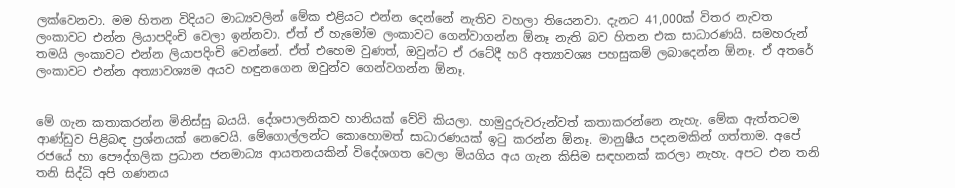ලක්වෙනවා. මම හිතන විදියට මාධ්‍යවලින් මේක එළියට එන්න දෙන්නේ නැතිව වහලා තියෙනවා. දැනට 41,000ක් විතර නැවත ලංකාවට එන්න ලියාපදිංචි වෙලා ඉන්නවා. ඒත් ඒ හැමෝම ලංකාවට ගෙන්වාගන්න ඕනෑ නැති බව හිතන එක සාධාරණයි. සමහරුන් තමයි ලංකාවට එන්න ලියාපදිංචි වෙන්නේ. ඒත් එහෙම වුණත්, ඔවුන්ට ඒ රටේදී හරි අත්‍යාවශ්‍ය පහසුකම් ලබාදෙන්න ඕනෑ. ඒ අතරේ ලංකාවට එන්න අත්‍යාවශ්‍යම අයව හඳුනගෙන ඔවුන්ව ගෙන්වගන්න ඕනෑ.


මේ ගැන කතාකරන්න මිනිස්සු බයයි. දේශපාලනිකව හානියක් වේවි කියලා. හාමුදුරුවරුන්වත් කතාකරන්නෙ නැහැ. මේක ඇත්තටම ආණ්ඩුව පිළිබඳ ප්‍රශ්නයක් නෙවෙයි. මේගොල්ලන්ට කොහොමත් සාධාරණයක් ඉටු කරන්න ඕනෑ. මානුෂීය පදනමකින් ගත්තාම. අපේ රජයේ හා පෞද්ගලික ප්‍රධාන ජනමාධ්‍ය ආයතනයකින් විදේශගත වෙලා මියගිය අය ගැන කිසිම සඳහනක් කරලා නැහැ. අපට එන තනි තනි සිද්ධි අපි ගණනය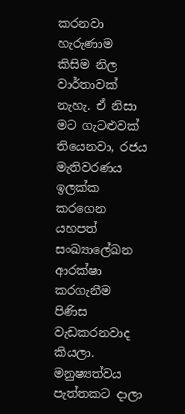කරනවා හැරුණාම කිසිම නිල වාර්තාවක් නැහැ. ඒ නිසා මට ගැටළුවක් තියෙනවා, රජය මැතිවරණය ඉලක්ක කරගෙන යහපත් සංඛ්‍යාලේඛන ආරක්ෂා කරගැනීම පිණිස වැඩකරනවාද කියලා. මනුෂ්‍යත්වය පැත්තකට දාලා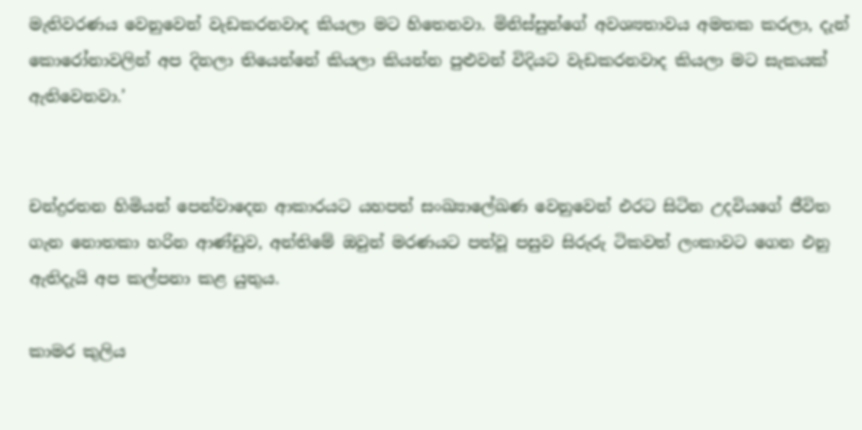මැතිවරණය වෙනුවෙන් වැඩකරනවාද කියලා මට හිතෙනවා. මිනිස්සුන්ගේ අවශ්‍යතාවය අමතක කරලා, දැන් කොරෝනාවලින් අප දිනලා තියෙන්නේ කියලා කියන්න පුළුවන් විදියට වැඩකරනවාද කියලා මට සැකයක් ඇතිවෙනවා.’


චන්ද්‍රරතන හිමියන් පෙන්වාදෙන ආකාරයට යහපත් සංඛ්‍යාලේඛණ වෙනුවෙන් එරට සිටින උදවියගේ ජීවිත ගැන නොතකා හරින ආණ්ඩුව, අන්තිමේ ඔවුන් මරණයට පත්වූ පසුව සිරුරු ටිකවත් ලංකාවට ගෙන එනු ඇතිදැයි අප කල්පනා කළ යුතුය.

කාමර කුලිය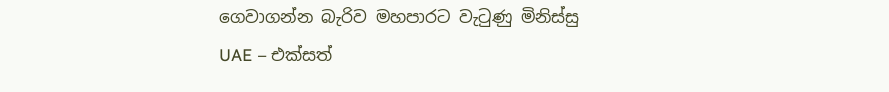ගෙවාගන්න බැරිව මහපාරට වැටුණු මිනිස්සු
UAE – එක්සත්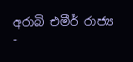අරාබි එමීර් රාජ්‍ය
-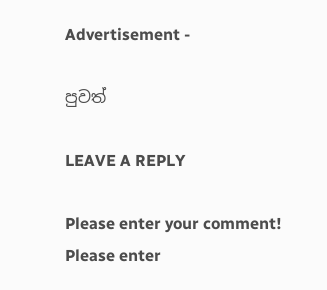Advertisement -

පුවත්

LEAVE A REPLY

Please enter your comment!
Please enter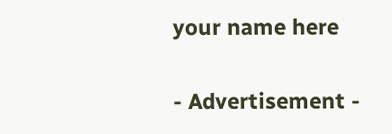your name here

- Advertisement -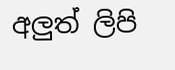අලුත් ලිපි